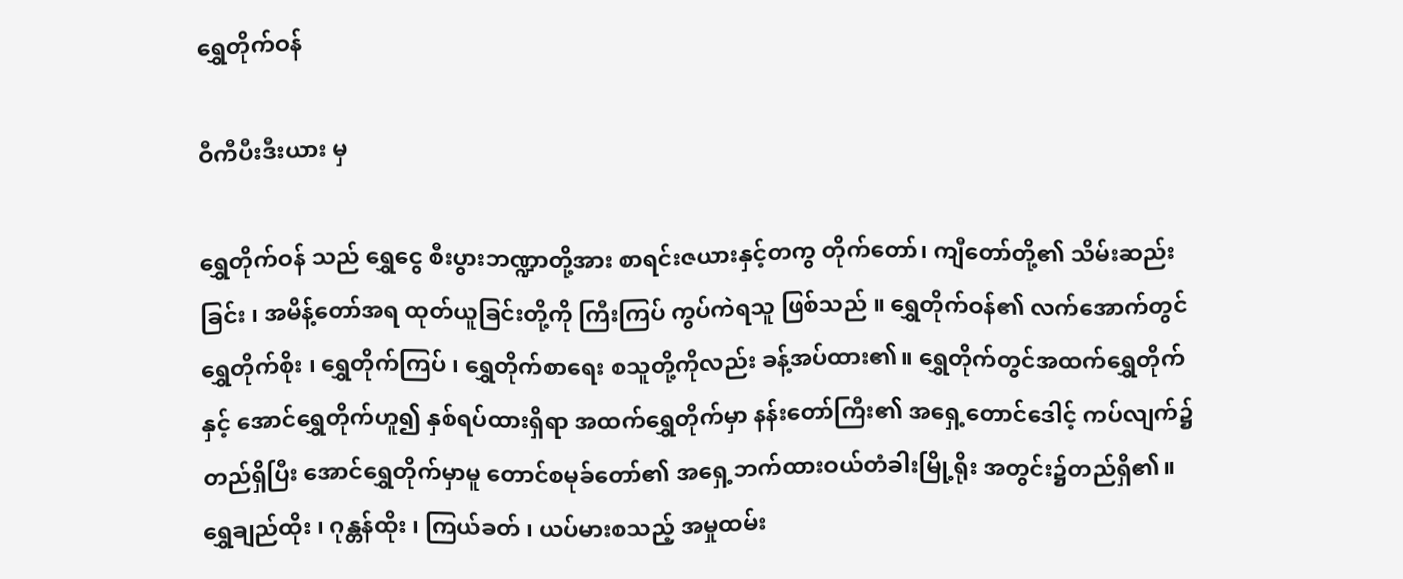ရွှေတိုက်ဝန်

ဝီကီပီးဒီးယား မှ

ရွှေတိုက်ဝန် သည် ရွှေငွေ စီးပွားဘဏ္ဍာတို့အား စာရင်းဇယားနှင့်တကွ တိုက်တော်၊ ကျီတော်တို့၏ သိမ်းဆည်းခြင်း ၊ အမိန့်တော်အရ ထုတ်ယူခြင်းတို့ကို ကြီးကြပ် ကွပ်ကဲရသူ ဖြစ်သည် ။ ရွှေတိုက်ဝန်၏ လက်အောက်တွင် ရွှေတိုက်စိုး ၊ ရွှေတိုက်ကြပ် ၊ ရွှေတိုက်စာရေး စသူတို့ကိုလည်း ခန့်အပ်ထား၏။ ရွှေတိုက်တွင်အထက်ရွှေတိုက်နှင့် အောင်ရွှေတိုက်ဟူ၍ နှစ်ရပ်ထားရှိရာ အထက်ရွှေတိုက်မှာ နန်းတော်ကြီး၏ အရှေ့တောင်ဒေါင့် ကပ်လျက်၌ တည်ရှိပြီး အောင်ရွှေတိုက်မှာမူ တောင်စမုခ်တော်၏ အရှေ့ဘက်ထားဝယ်တံခါးမြို့ရိုး အတွင်း၌တည်ရှိ၏။ ရွှေချည်ထိုး ၊ ဂုန္တန်ထိုး ၊ ကြယ်ခတ် ၊ ယပ်မားစသည့် အမှုထမ်း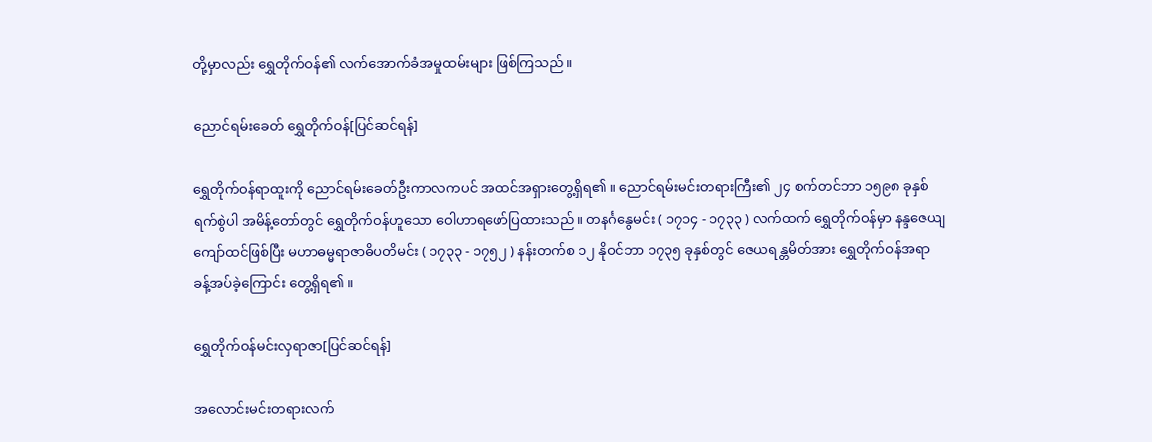တို့မှာလည်း ရွှေတိုက်ဝန်၏ လက်အောက်ခံအမှုထမ်းများ ဖြစ်ကြသည် ။

ညောင်ရမ်းခေတ် ရွှေတိုက်ဝန်[ပြင်ဆင်ရန်]

ရွှေတိုက်ဝန်ရာထူးကို ညောင်ရမ်းခေတ်ဦးကာလကပင် အထင်အရှားတွေ့ရှိရ၏ ။ ညောင်ရမ်းမင်းတရားကြီး၏ ၂၄ စက်တင်ဘာ ၁၅၉၈ ခုနှစ်ရက်စွဲပါ အမိန့်တော်တွင် ရွှေတိုက်ဝန်ဟူသော ဝေါဟာရဖော်ပြထားသည်။ တနင်္ဂနွေမင်း ( ၁၇၁၄ - ၁၇၃၃ ) လက်ထက် ရွှေတိုက်ဝန်မှာ နန္ဒဇေယျကျော်ထင်ဖြစ်ပြီး မဟာဓမ္မရာဇာဓိပတိမင်း ( ၁၇၃၃ - ၁၇၅၂ ) နန်းတက်စ ၁၂ နိုဝင်ဘာ ၁၇၃၅ ခုနှစ်တွင် ဇေယရန္တမိတ်အား ရွှေတိုက်ဝန်အရာ ခန့်အပ်ခဲ့ကြောင်း တွေ့ရှိရ၏ ။

ရွှေတိုက်ဝန်မင်းလှရာဇာ[ပြင်ဆင်ရန်]

အလောင်းမင်းတရားလက်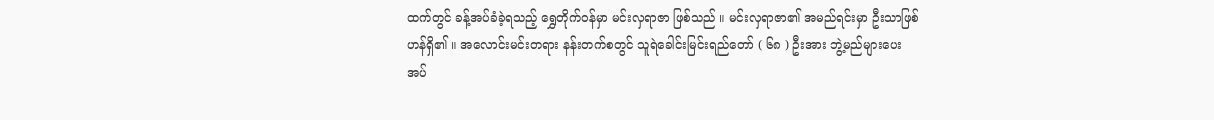ထက်တွင် ခန့်အပ်ခံခဲ့ရသည့် ရွှေတိုက်ဝန်မှာ မင်းလှရာဇာ ဖြစ်သည် ။ မင်းလှရာဇာ၏ အမည်ရင်းမှာ ဦးသာဖြစ်ဟန်ရှိ၏ ။ အလောင်းမင်းတရား နန်းတက်စတွင် သူရဲခေါင်းမြင်းရည်တော် ( ၆၈ ) ဦးအား ဘွဲ့မည်များပေးအပ်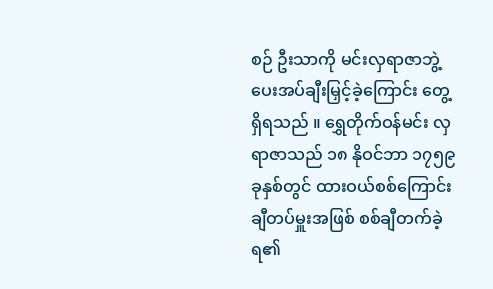စဉ် ဦးသာကို မင်းလှရာဇာဘွဲ့ ပေးအပ်ချီးမြှင့်ခဲ့ကြောင်း တွေ့ရှိရသည် ။ ရွှေတိုက်ဝန်မင်း လှရာဇာသည် ၁၈ နိုဝင်ဘာ ၁၇၅၉ ခုနှစ်တွင် ထားဝယ်စစ်ကြောင်း ချီတပ်မှူးအဖြစ် စစ်ချီတက်ခဲ့ရ၏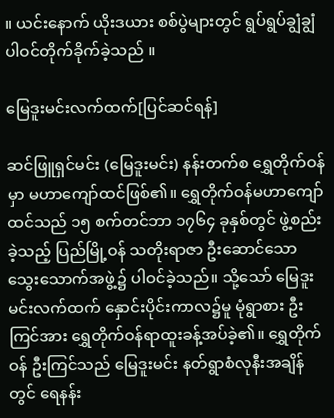။ ယင်းနောက် ယိုးဒယား စစ်ပွဲများတွင် ရွပ်ရွပ်ချွံချွံ ပါဝင်တိုက်ခိုက်ခဲ့သည် ။

မြေဒူးမင်းလက်ထက်[ပြင်ဆင်ရန်]

ဆင်ဖြူရှင်မင်း (မြေဒူးမင်း) နန်းတက်စ ရွှေတိုက်ဝန်မှာ မဟာကျော်ထင်ဖြစ်၏။ ရွှေတိုက်ဝန်မဟာကျော်ထင်သည် ၁၅ စက်တင်ဘာ ၁၇၆၄ ခုနှစ်တွင် ဖွဲ့စည်းခဲ့သည့် ပြည်မြို့ဝန် သတိုးရာဇာ ဦးဆောင်သော သွေးသောက်အဖွဲ့၌ ပါဝင်ခဲ့သည်။ သို့သော် မြေဒူးမင်းလက်ထက် နှောင်းပိုင်းကာလ၌မူ မုံရွာစား ဦးကြင်အား ရွှေတိုက်ဝန်ရာထူးခန့်အပ်ခဲ့၏။ ရွှေတိုက်ဝန် ဦးကြင်သည် မြေဒူးမင်း နတ်ရွာစံလုနီးအချိန်တွင် ရေနန်း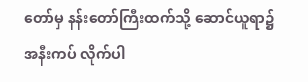တော်မှ နန်းတော်ကြီးထက်သို့ ဆောင်ယူရာ၌ အနီးကပ် လိုက်ပါ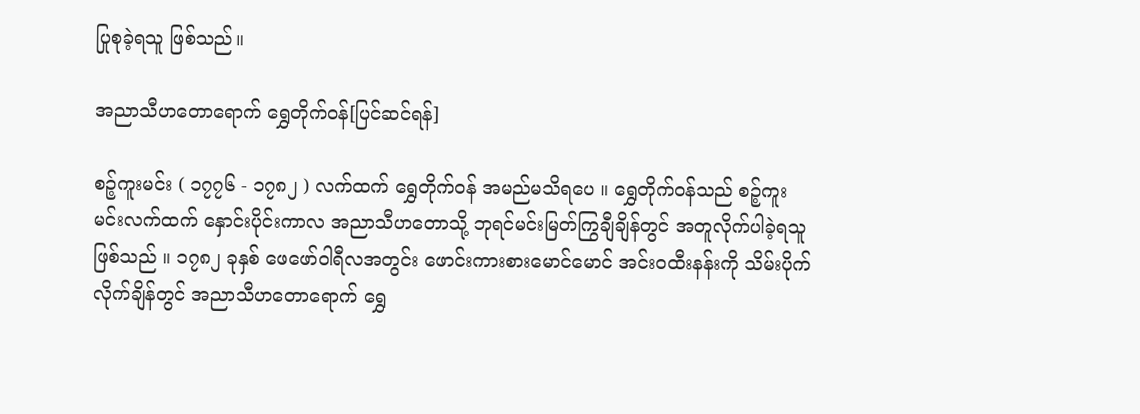ပြုစုခဲ့ရသူ ဖြစ်သည်။

အညာသီဟတောရောက် ရွှေတိုက်ဝန်[ပြင်ဆင်ရန်]

စဉ့်ကူးမင်း ( ၁၇၇၆ - ၁၇၈၂ ) လက်ထက် ရွှေတိုက်ဝန် အမည်မသိရပေ ။ ရွှေတိုက်ဝန်သည် စဉ့်ကူးမင်းလက်ထက် နှောင်းပိုင်းကာလ အညာသီဟတောသို့ ဘုရင်မင်းမြတ်ကြွချီချိန်တွင် အတူလိုက်ပါခဲ့ရသူ ဖြစ်သည် ။ ၁၇၈၂ ခုနှစ် ဖေဖော်ဝါရီလအတွင်း ဖောင်းကားစားမောင်မောင် အင်းဝထီးနန်းကို သိမ်းပိုက်လိုက်ချိန်တွင် အညာသီဟတောရောက် ရွှေ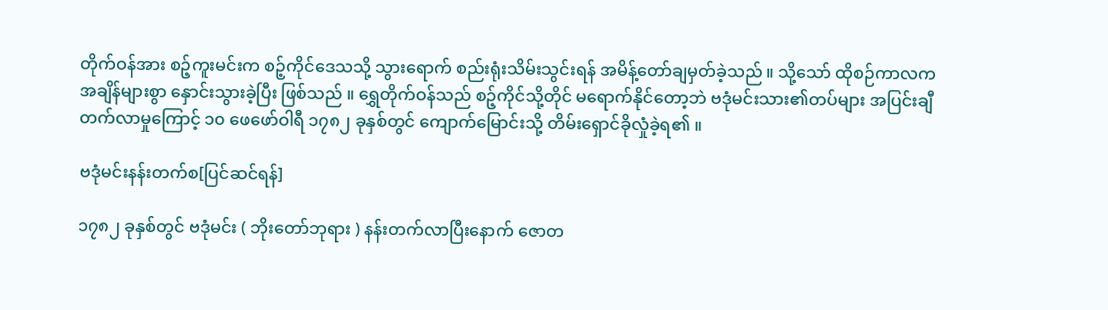တိုက်ဝန်အား စဉ့်ကူးမင်းက စဉ့်ကိုင်ဒေသသို့ သွားရောက် စည်းရုံးသိမ်းသွင်းရန် အမိန့်တော်ချမှတ်ခဲ့သည် ။ သို့သော် ထိုစဉ်ကာလက အချိန်များစွာ နှောင်းသွားခဲ့ပြီး ဖြစ်သည် ။ ရွှေတိုက်ဝန်သည် စဉ့်ကိုင်သို့တိုင် မရောက်နိုင်တော့ဘဲ ဗဒုံမင်းသား၏တပ်များ အပြင်းချီတက်လာမှုကြောင့် ၁၀ ဖေဖော်ဝါရီ ၁၇၈၂ ခုနှစ်တွင် ကျောက်မြောင်းသို့ တိမ်းရှောင်ခိုလှုံခဲ့ရ၏ ။

ဗဒုံမင်းနန်းတက်စ[ပြင်ဆင်ရန်]

၁၇၈၂ ခုနှစ်တွင် ဗဒုံမင်း ( ဘိုးတော်ဘုရား ) နန်းတက်လာပြီးနောက် ဇောတ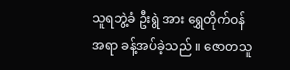သူရဘွဲ့ခံ ဦးရွဲ အား ရွှေတိုက်ဝန်အရာ ခန့်အပ်ခဲ့သည် ။ ဇောတသူ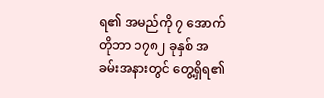ရ၏ အမည်ကို ၇ အောက်တိုဘာ ၁၇၈၂ ခုနှစ် အခမ်းအနားတွင် တွေ့ရှိရ၏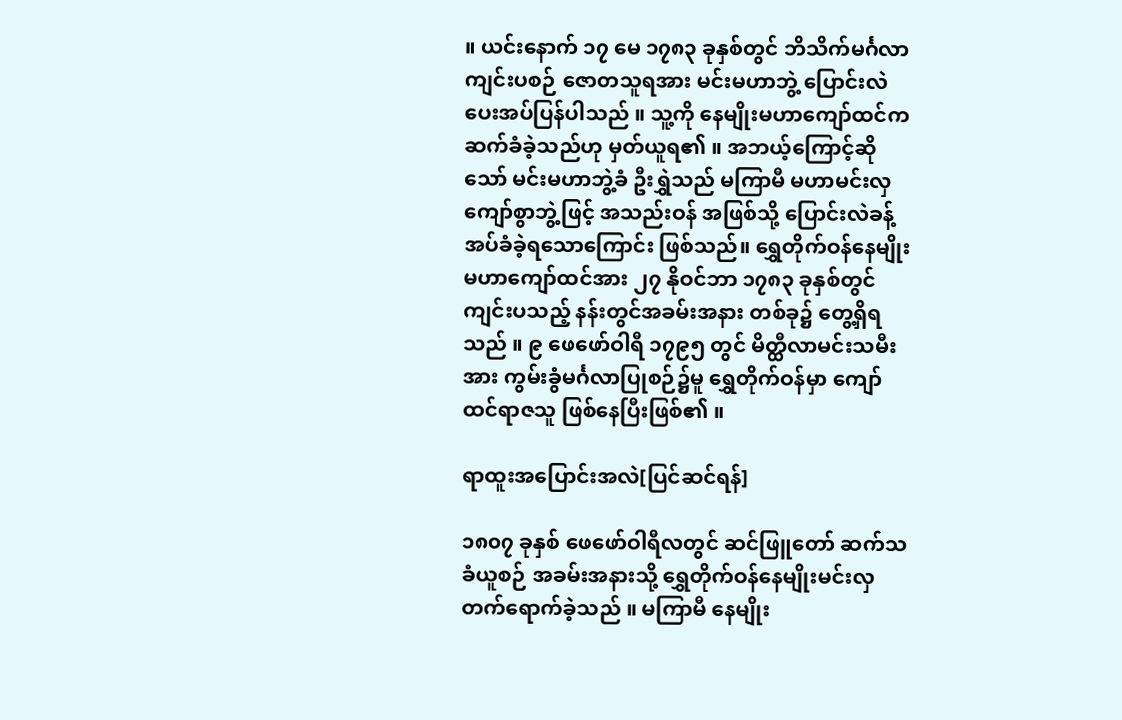။ ယင်းနောက် ၁၇ မေ ၁၇၈၃ ခုနှစ်တွင် ဘိသိက်မင်္ဂလာကျင်းပစဉ် ဇောတသူရအား မင်းမဟာဘွဲ့ ပြောင်းလဲပေးအပ်ပြန်ပါသည် ။ သူ့ကို နေမျိုးမဟာကျော်ထင်က ဆက်ခံခဲ့သည်ဟု မှတ်ယူရ၏ ။ အဘယ့်ကြောင့်ဆိုသော် မင်းမဟာဘွဲ့ခံ ဦးရွှဲသည် မကြာမီ မဟာမင်းလှကျော်စွာဘွဲ့ဖြင့် အသည်းဝန် အဖြစ်သို့ ပြောင်းလဲခန့်အပ်ခံခဲ့ရသောကြောင်း ဖြစ်သည်။ ရွှေတိုက်ဝန်နေမျိုးမဟာကျော်ထင်အား ၂၇ နိုဝင်ဘာ ၁၇၈၃ ခုနှစ်တွင် ကျင်းပသည့် နန်းတွင်အခမ်းအနား တစ်ခု၌ တွေ့ရှိရသည် ။ ၉ ဖေဖော်ဝါရီ ၁၇၉၅ တွင် မိတ္ထီလာမင်းသမီးအား ကွမ်းခွံမင်္ဂလာပြုစဉ်၌မူ ရွှေတိုက်ဝန်မှာ ကျော်ထင်ရာဇသူ ဖြစ်နေပြီးဖြစ်၏ ။

ရာထူးအပြောင်းအလဲ[ပြင်ဆင်ရန်]

၁၈၀၇ ခုနှစ် ဖေဖော်ဝါရီလတွင် ဆင်ဖြူတော် ဆက်သခံယူစဉ် အခမ်းအနားသို့ ရွှေတိုက်ဝန်နေမျိုးမင်းလှ တက်ရောက်ခဲ့သည် ။ မကြာမီ နေမျိုး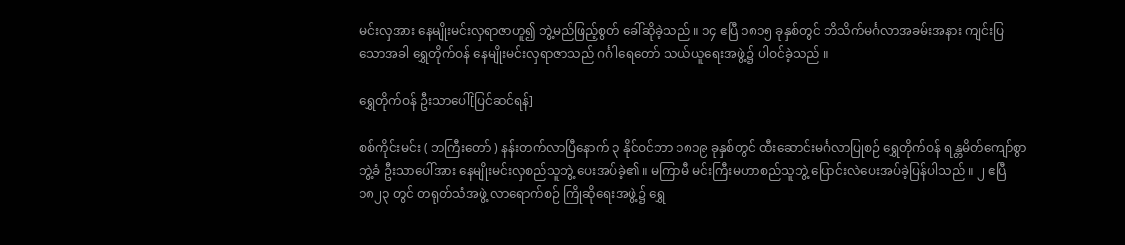မင်းလှအား နေမျိုးမင်းလှရာဇာဟူ၍ ဘွဲ့မည်ဖြည့်စွတ် ခေါ်ဆိုခဲ့သည် ။ ၁၄ ဧပြီ ၁၈၁၅ ခုနှစ်တွင် ဘိသိက်မင်္ဂလာအခမ်းအနား ကျင်းပြသောအခါ ရွှေတိုက်ဝန် နေမျိုးမင်းလှရာဇာသည် ဂင်္ဂါရေတော် သယ်ယူရေးအဖွဲ့၌ ပါဝင်ခဲ့သည် ။

ရွှေတိုက်ဝန် ဦးသာပေါ်[ပြင်ဆင်ရန်]

စစ်ကိုင်းမင်း ( ဘကြီးတော် ) နန်းတက်လာပြီနောက် ၃ နိုင်ဝင်ဘာ ၁၈၁၉ ခုနှစ်တွင် ထီးဆောင်းမင်္ဂလာပြုစဉ် ရွှေတိုက်ဝန် ရန္တမိတ်ကျော်စွာဘွဲ့ခံ ဦးသာပေါ်အား နေမျိုးမင်းလှစည်သူဘွဲ့ ပေးအပ်ခဲ့၏ ။ မကြာမီ မင်းကြီးမဟာစည်သူဘွဲ့ ပြောင်းလဲပေးအပ်ခဲ့ပြန်ပါသည် ။ ၂ ဧပြီ ၁၈၂၃ တွင် တရုတ်သံအဖွဲ့ လာရောက်စဉ် ကြိုဆိုရေးအဖွဲ့၌ ရွှေ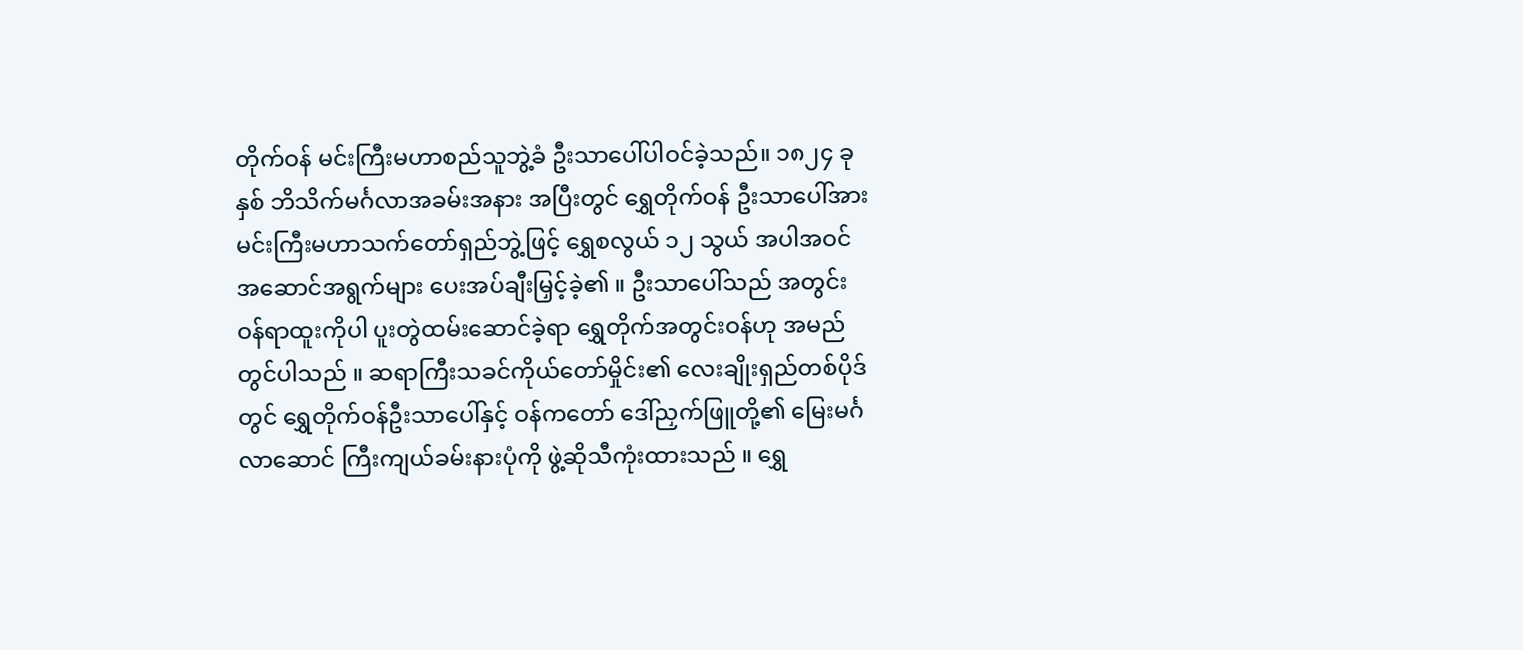တိုက်ဝန် မင်းကြီးမဟာစည်သူဘွဲ့ခံ ဦးသာပေါ်ပါဝင်ခဲ့သည်။ ၁၈၂၄ ခုနှစ် ဘိသိက်မင်္ဂလာအခမ်းအနား အပြီးတွင် ရွှေတိုက်ဝန် ဦးသာပေါ်အား မင်းကြီးမဟာသက်တော်ရှည်ဘွဲ့ဖြင့် ရွှေစလွယ် ၁၂ သွယ် အပါအဝင် အဆောင်အရွက်များ ပေးအပ်ချီးမြှင့်ခဲ့၏ ။ ဦးသာပေါ်သည် အတွင်းဝန်ရာထူးကိုပါ ပူးတွဲထမ်းဆောင်ခဲ့ရာ ရွှေတိုက်အတွင်းဝန်ဟု အမည်တွင်ပါသည် ။ ဆရာကြီးသခင်ကိုယ်တော်မှိုင်း၏ လေးချိုးရှည်တစ်ပိုဒ်တွင် ရွှေတိုက်ဝန်ဦးသာပေါ်နှင့် ဝန်ကတော် ဒေါ်ညှက်ဖြူတို့၏ မြေးမင်္ဂလာဆောင် ကြီးကျယ်ခမ်းနားပုံကို ဖွဲ့ဆိုသီကုံးထားသည် ။ ရွှေ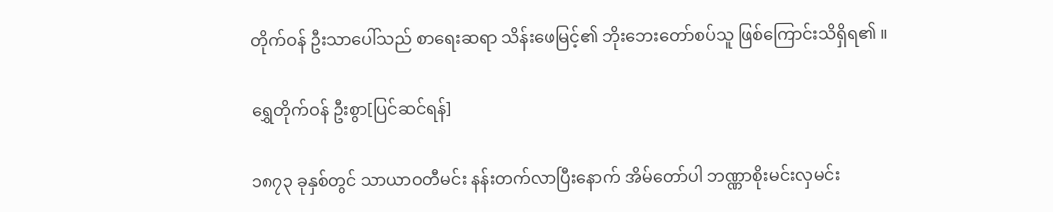တိုက်ဝန် ဦးသာပေါ်သည် စာရေးဆရာ သိန်းဖေမြင့်၏ ဘိုးဘေးတော်စပ်သူ ဖြစ်ကြောင်းသိရှိရ၏ ။

ရွှေတိုက်ဝန် ဦးစွာ[ပြင်ဆင်ရန်]

၁၈၇၃ ခုနှစ်တွင် သာယာဝတီမင်း နန်းတက်လာပြီးနောက် အိမ်တော်ပါ ဘဏ္ဏာစိုးမင်းလှမင်း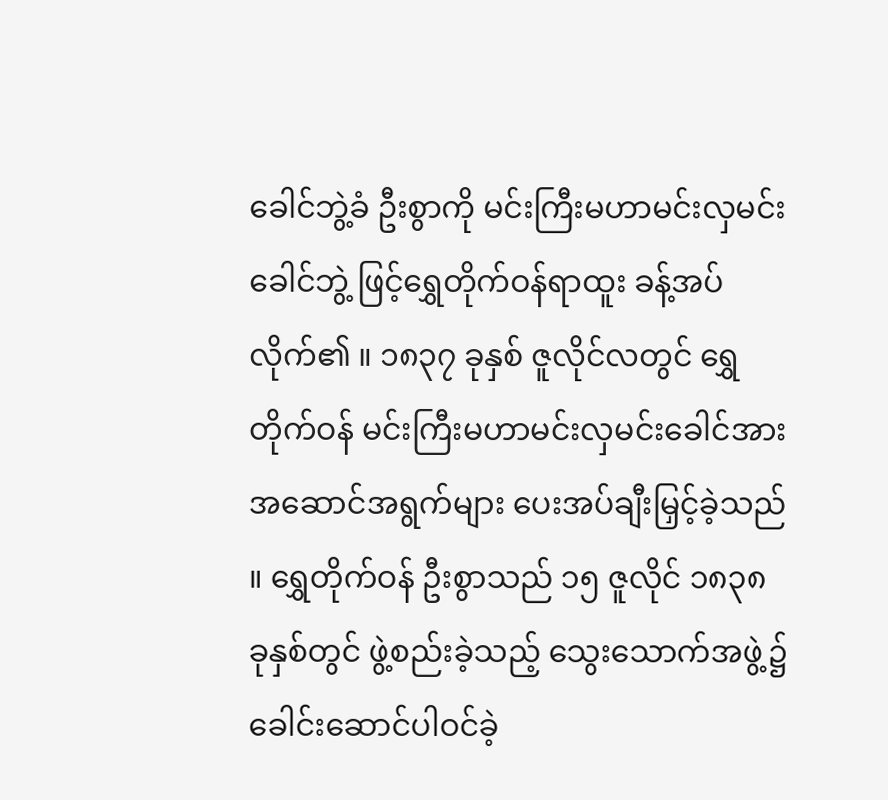ခေါင်ဘွဲ့ခံ ဦးစွာကို မင်းကြီးမဟာမင်းလှမင်းခေါင်ဘွဲ့ ဖြင့်ရွှေတိုက်ဝန်ရာထူး ခန့်အပ်လိုက်၏ ။ ၁၈၃၇ ခုနှစ် ဇူလိုင်လတွင် ရွှေတိုက်ဝန် မင်းကြီးမဟာမင်းလှမင်းခေါင်အား အဆောင်အရွက်များ ပေးအပ်ချီးမြှင့်ခဲ့သည် ။ ရွှေတိုက်ဝန် ဦးစွာသည် ၁၅ ဇူလိုင် ၁၈၃၈ ခုနှစ်တွင် ဖွဲ့စည်းခဲ့သည့် သွေးသောက်အဖွဲ့၌ ခေါင်းဆောင်ပါဝင်ခဲ့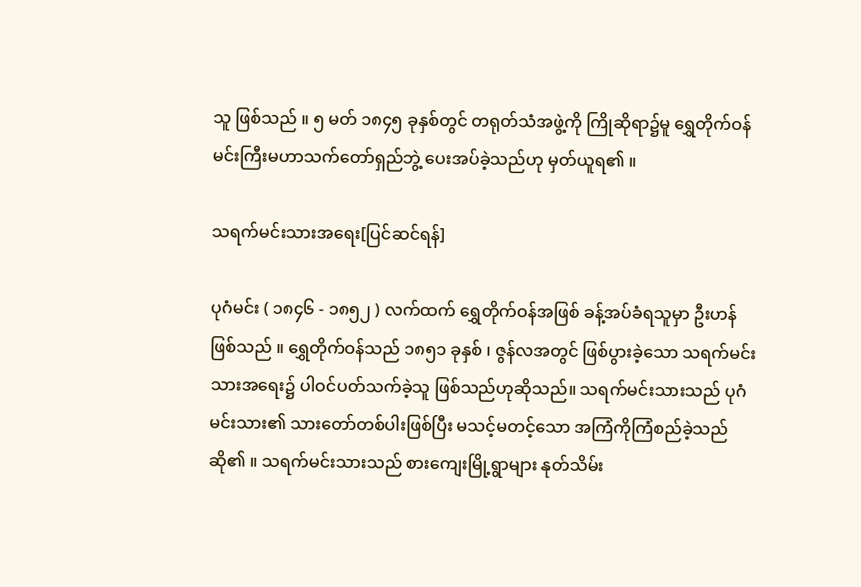သူ ဖြစ်သည် ။ ၅ မတ် ၁၈၄၅ ခုနှစ်တွင် တရုတ်သံအဖွဲ့ကို ကြိုဆိုရာ၌မူ ရွှေတိုက်ဝန်မင်းကြီးမဟာသက်တော်ရှည်ဘွဲ့ ပေးအပ်ခဲ့သည်ဟု မှတ်ယူရ၏ ။

သရက်မင်းသားအရေး[ပြင်ဆင်ရန်]

ပုဂံမင်း ( ၁၈၄၆ - ၁၈၅၂ ) လက်ထက် ရွှေတိုက်ဝန်အဖြစ် ခန့်အပ်ခံရသူမှာ ဦးဟန်ဖြစ်သည် ။ ရွှေတိုက်ဝန်သည် ၁၈၅၁ ခုနှစ် ၊ ဇွန်လအတွင် ဖြစ်ပွားခဲ့သော သရက်မင်းသားအရေး၌ ပါဝင်ပတ်သက်ခဲ့သူ ဖြစ်သည်ဟုဆိုသည်။ သရက်မင်းသားသည် ပုဂံမင်းသား၏ သားတော်တစ်ပါးဖြစ်ပြီး မသင့်မတင့်သော အကြံကိုကြံစည်ခဲ့သည်ဆို၏ ။ သရက်မင်းသားသည် စားကျေးမြို့ရွာများ နုတ်သိမ်း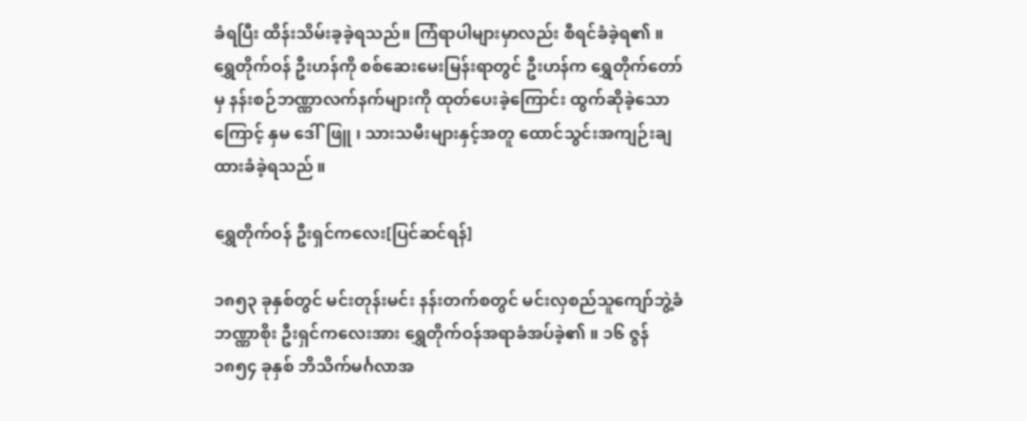ခံရပြီး ထိန်းသိမ်းခ့ခဲ့ရသည်။ ကြံရာပါများမှာလည်း စီရင်ခံခဲ့ရ၏ ။ ရွှေတိုက်ဝန် ဦးဟန်ကို စစ်ဆေးမေးမြန်းရာတွင် ဦးဟန်က ရွှေတိုက်တော်မှ နန်းစဉ်ဘဏ္ဏာလက်နက်များကို ထုတ်ပေးခဲ့ကြောင်း ထွက်ဆိုခဲ့သောကြောင့် နှမ ဒေါ်ဖြူ ၊ သားသမီးများနှင့်အတူ ထောင်သွင်းအကျဉ်းချထားခံခဲ့ရသည် ။

ရွှေတိုက်ဝန် ဦးရှင်ကလေး[ပြင်ဆင်ရန်]

၁၈၅၃ ခုနှစ်တွင် မင်းတုန်းမင်း နန်းတက်စတွင် မင်းလှစည်သူကျော်ဘွဲ့ခံ ဘဏ္ဏာစိုး ဦးရှင်ကလေးအား ရွှေတိုက်ဝန်အရာခံအပ်ခဲ့၏ ။ ၁၆ ဇွန် ၁၈၅၄ ခုနှစ် ဘိသိက်မင်္ဂလာအ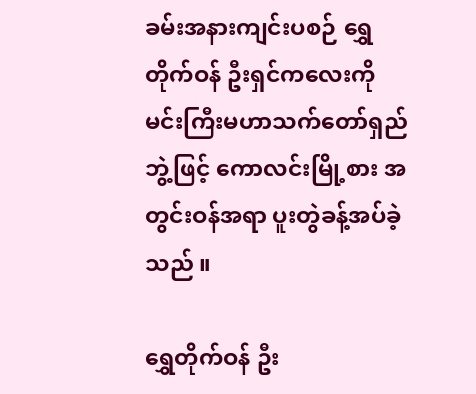ခမ်းအနားကျင်းပစဉ် ရွှေတိုက်ဝန် ဦးရှင်ကလေးကို မင်းကြီးမဟာသက်တော်ရှည်ဘွဲ့ဖြင့် ကောလင်းမြို့စား အတွင်းဝန်အရာ ပူးတွဲခန့်အပ်ခဲ့သည် ။

ရွှေတိုက်ဝန် ဦး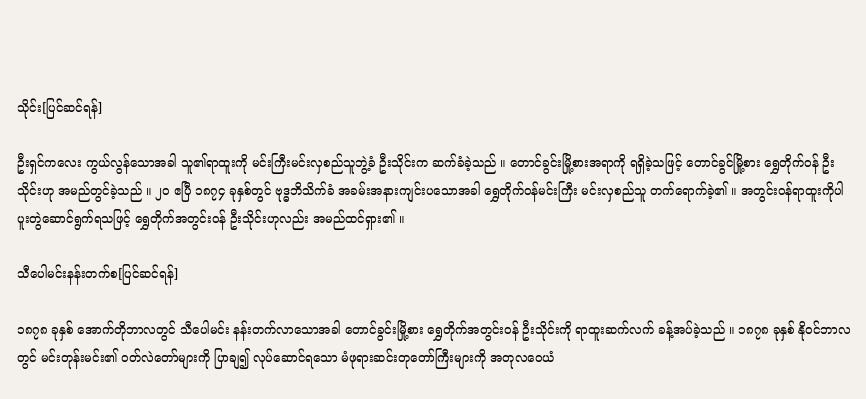သိုင်း[ပြင်ဆင်ရန်]

ဦးရှင်ကလေး ကွယ်လွန်သောအခါ သူ၏ရာထူးကို မင်းကြီးမင်းလှစည်သူဘွဲ့ခံ ဦးသိုင်းက ဆက်ခံခဲ့သည် ။ တောင်ခွင်းမြို့စားအရာကို ရရှိခဲ့သဖြင့် တောင်ခွင်မြို့စား ရွှေတိုက်ဝန် ဦးသိုင်းဟု အမည်တွင်ခဲ့သည် ။ ၂၀ ဧပြီ ၁၈၇၄ ခုနှစ်တွင် ဗုဒ္ဓဘိသိက်ခံ အခမ်းအနားကျင်းပသောအခါ ရွှေတိုက်ဝန်မင်းကြီး မင်းလှစည်သူ တက်ရောက်ခဲ့၏ ။ အတွင်းဝန်ရာထူးကိုပါ ပူးတွဲဆောင်ရွက်ရသဖြင့် ရွှေတိုက်အတွင်းဝန် ဦးသိုင်းဟုလည်း အမည်ထင်ရှား၏ ။

သီပေါမင်းနန်းတက်စ[ပြင်ဆင်ရန်]

၁၈၇၈ ခုနှစ် အောက်တိုဘာလတွင် သီပေါမင်း နန်းတက်လာသောအခါ တောင်ခွင်းမြို့စား ရွှေတိုက်အတွင်းဝန် ဦးသိုင်းကို ရာထူးဆက်လက် ခန့်အပ်ခဲ့သည် ။ ၁၈၇၈ ခုနှစ် နိုဝင်ဘာလတွင် မင်းတုန်းမင်း၏ ဝတ်လဲတော်များကို ပြာချ၍ လုပ်ဆောင်ရသော မံဖုရားဆင်းတုတော်ကြီးများကို အတုလဝေယံ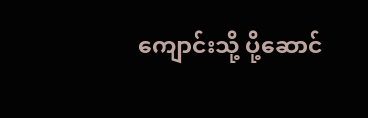ကျောင်းသို့ ပို့ဆောင်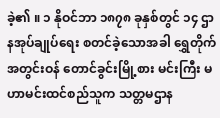ခဲ့၏ ။ ၁ နိုဝင်ဘာ ၁၈၇၈ ခုနှစ်တွင် ၁၄ ဌာနအုပ်ချုပ်ရေး စတင်ခဲ့သောအခါ ရွှေတိုက်အတွင်းဝန် တောင်ခွင်းမြို့စား မင်းကြီး မဟာမင်းထင်စည်သူက သတ္တမဌာန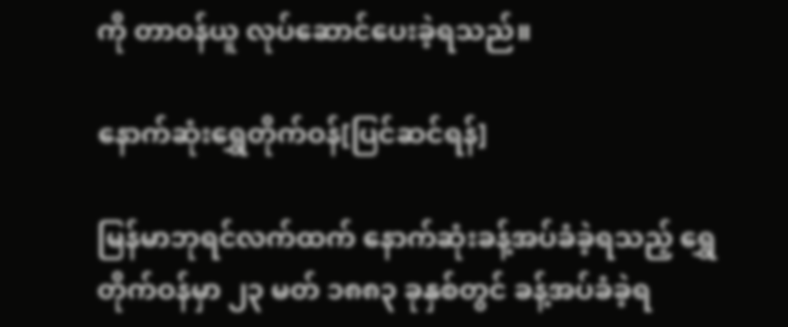ကို တာဝန်ယူ လုပ်ဆောင်ပေးခဲ့ရသည်။

နောက်ဆုံးရွှေတိုက်ဝန်[ပြင်ဆင်ရန်]

မြန်မာဘုရင်လက်ထက် နောက်ဆုံးခန့်အပ်ခံခဲ့ရသည့် ရွှေတိုက်ဝန်မှာ ၂၃ မတ် ၁၈၈၃ ခုနှစ်တွင် ခန့်အပ်ခံခဲ့ရ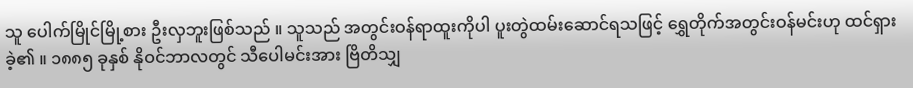သူ ပေါက်မြိုင်မြို့စား ဦးလှဘူးဖြစ်သည် ။ သူသည် အတွင်းဝန်ရာထူးကိုပါ ပူးတွဲထမ်းဆောင်ရသဖြင့် ရွှေတိုက်အတွင်းဝန်မင်းဟု ထင်ရှားခဲ့၏ ။ ၁၈၈၅ ခုနှစ် နိုဝင်ဘာလတွင် သီပေါမင်းအား ဗြိတိသျှ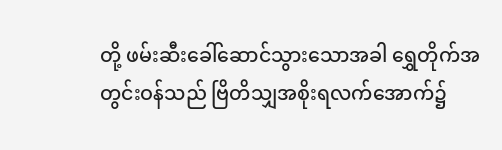တို့ ဖမ်းဆီးခေါ်ဆောင်သွားသောအခါ ရွှေတိုက်အတွင်းဝန်သည် ဗြိတိသျှအစိုးရလက်အောက်၌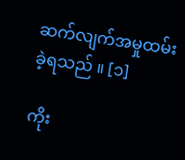ဆက်လျက်အမှုထမ်းခဲ့ရသည် ။ [၁]

ကိုး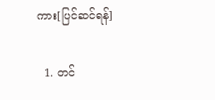ကား[ပြင်ဆင်ရန်]

  1. တင်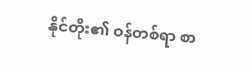နိုင်တိုး၏ ဝန်တစ်ရာ စာ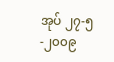အုပ် ၂၇-၅-၂၀၀၉